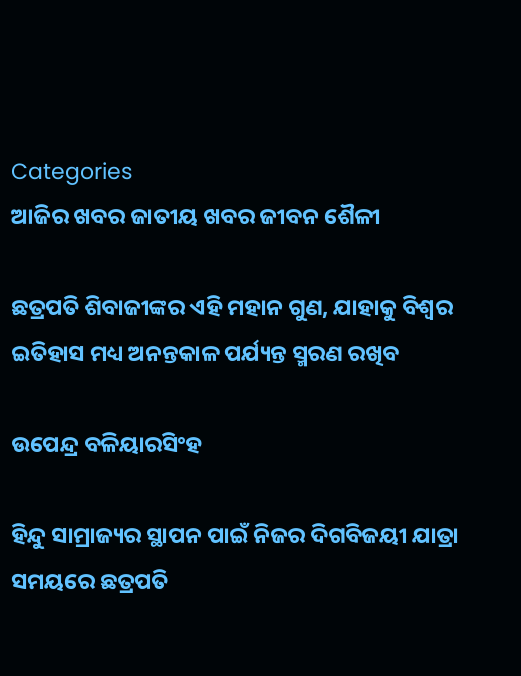Categories
ଆଜିର ଖବର ଜାତୀୟ ଖବର ଜୀବନ ଶୈଳୀ

ଛତ୍ରପତି ଶିବାଜୀଙ୍କର ଏହି ମହାନ ଗୁଣ, ଯାହାକୁ ବିଶ୍ଵର ଇତିହାସ ମଧ୍ୟ ଅନନ୍ତକାଳ ପର୍ଯ୍ୟନ୍ତ ସ୍ମରଣ ରଖିବ

ଉପେନ୍ଦ୍ର ବଳିୟାରସିଂହ

ହିନ୍ଦୁ ସାମ୍ରାଜ୍ୟର ସ୍ଥାପନ ପାଇଁ ନିଜର ଦିଗବିଜୟୀ ଯାତ୍ରା ସମୟରେ ଛତ୍ରପତି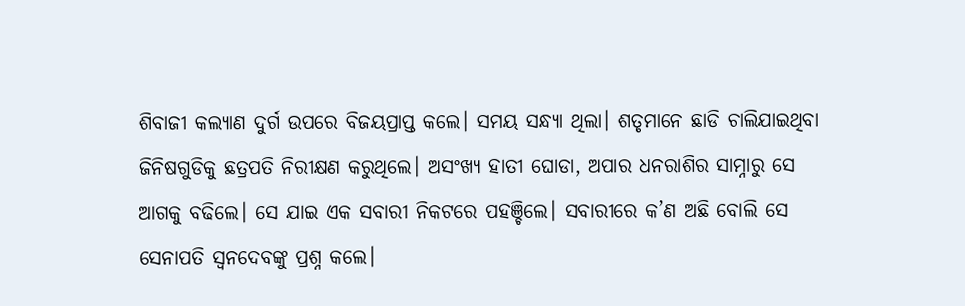ଶିବାଜୀ କଲ୍ୟାଣ ଦୁର୍ଗ ଉପରେ ବିଜୟପ୍ରାପ୍ତ କଲେ। ସମୟ ସନ୍ଧ୍ୟା ଥିଲା। ଶତୃମାନେ ଛାଡି ଚାଲିଯାଇଥିବା ଜିନିଷଗୁଡିକୁ ଛତ୍ରପତି ନିରୀକ୍ଷଣ କରୁଥିଲେ। ଅସଂଖ୍ୟ ହାତୀ ଘୋଡା, ଅପାର ଧନରାଶିର ସାମ୍ନାରୁ ସେ ଆଗକୁ ବଢିଲେ। ସେ ଯାଇ ଏକ ସବାରୀ ନିକଟରେ ପହଞ୍ଚିଲେ। ସବାରୀରେ କ’ଣ ଅଛି ବୋଲି ସେ ସେନାପତି ସ୍ଵନଦେବଙ୍କୁ ପ୍ରଶ୍ନ କଲେ।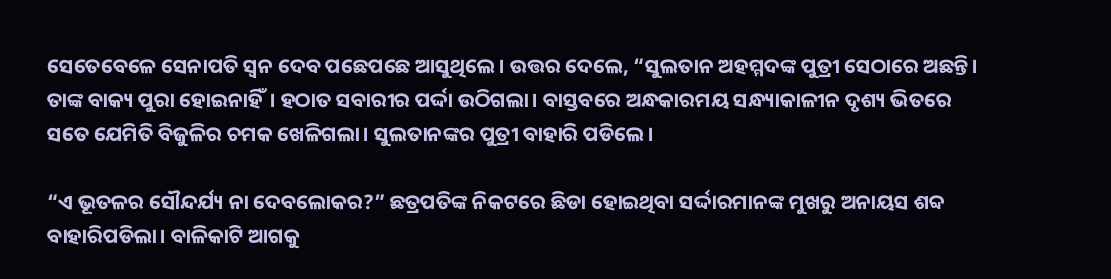ସେତେବେଳେ ସେନାପତି ସ୍ଵନ ଦେବ ପଛେପଛେ ଆସୁଥିଲେ। ଉତ୍ତର ଦେଲେ, “ସୁଲତାନ ଅହମ୍ମଦଙ୍କ ପୁତ୍ରୀ ସେଠାରେ ଅଛନ୍ତି। ତାଙ୍କ ବାକ୍ୟ ପୁରା ହୋଇନାହିଁ। ହଠାତ ସବାରୀର ପର୍ଦ୍ଦା ଉଠିଗଲା। ବାସ୍ତବରେ ଅନ୍ଧକାରମୟ ସନ୍ଧ୍ୟାକାଳୀନ ଦୃଶ୍ୟ ଭିତରେ ସତେ ଯେମିତି ବିଜୁଳିର ଚମକ ଖେଳିଗଲା। ସୁଲତାନଙ୍କର ପୁତ୍ରୀ ବାହାରି ପଡିଲେ।

“ଏ ଭୂତଳର ସୌନ୍ଦର୍ଯ୍ୟ ନା ଦେବଲୋକର?” ଛତ୍ରପତିଙ୍କ ନିକଟରେ ଛିଡା ହୋଇଥିବା ସର୍ଦ୍ଦାରମାନଙ୍କ ମୁଖରୁ ଅନାୟସ ଶବ୍ଦ ବାହାରିପଡିଲା। ବାଳିକାଟି ଆଗକୁ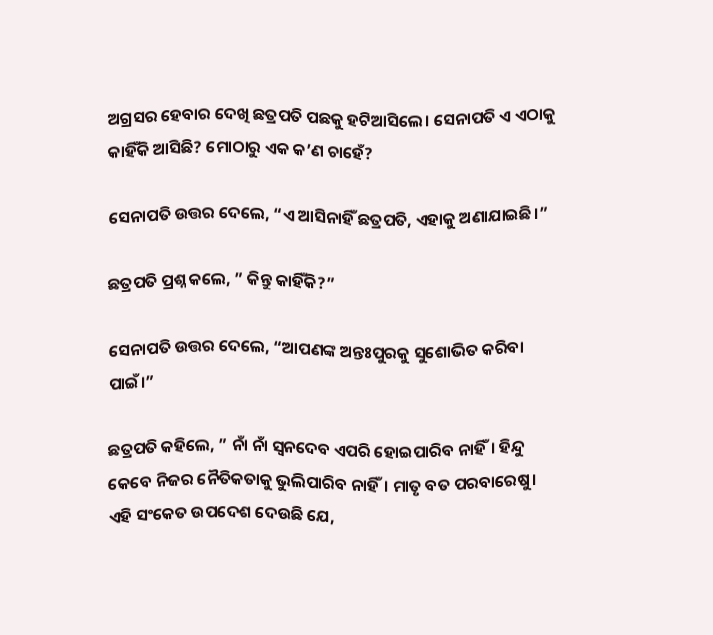ଅଗ୍ରସର ହେବାର ଦେଖି ଛତ୍ରପତି ପଛକୁ ହଟିଆସିଲେ। ସେନାପତି ଏ ଏଠାକୁ କାହିଁକି ଆସିଛି? ମୋଠାରୁ ଏକ କ’ଣ ଚାହେଁ?

ସେନାପତି ଉତ୍ତର ଦେଲେ, “ଏ ଆସିନାହିଁ ଛତ୍ରପତି, ଏହାକୁ ଅଣାଯାଇଛି।”

ଛତ୍ରପତି ପ୍ରଶ୍ନ କଲେ, ” କିନ୍ତୁ କାହିଁକି?”

ସେନାପତି ଉତ୍ତର ଦେଲେ, “ଆପଣଙ୍କ ଅନ୍ତଃପୁରକୁ ସୁଶୋଭିତ କରିବା ପାଇଁ।”

ଛତ୍ରପତି କହିଲେ, ” ନାଁ ନାଁ ସ୍ଵନଦେବ ଏପରି ହୋଇପାରିବ ନାହିଁ। ହିନ୍ଦୁ କେବେ ନିଜର ନୈତିକତାକୁ ଭୁଲିପାରିବ ନାହିଁ। ମାତୃ ବତ ପରବାରେଷୁ। ଏହି ସଂକେତ ଉପଦେଶ ଦେଉଛି ଯେ,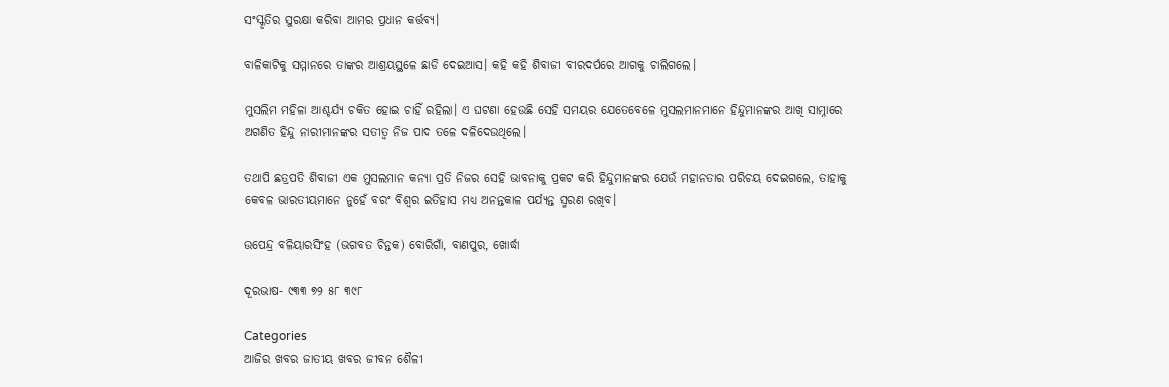ସଂସ୍କୃତିର ସୁରକ୍ଷା କରିବା ଆମର ପ୍ରଧାନ କର୍ତ୍ତବ୍ୟ।

ବାଳିକାଟିକୁ ସମ୍ମାନରେ ତାଙ୍କର ଆଶ୍ରୟସ୍ଥଳେ ଛାଡି ଦେଇଆସ। କହି କହି ଶିବାଜୀ ବୀରଦର୍ପରେ ଆଗକୁ ଚାଲିଗଲେ।

ମୁସଲିମ ମହିଳା ଆଶ୍ଚର୍ଯ୍ୟ ଚକିତ ହୋଇ ଚାହିଁ ରହିଲା। ଏ ଘଟଣା ହେଉଛି ସେହି ସମୟର ଯେତେବେଳେ ମୁସଲମାନମାନେ ହିନ୍ଦୁମାନଙ୍କର ଆଖି ସାମ୍ନାରେ ଅଗଣିତ ହିନ୍ଦୁ ନାରୀମାନଙ୍କର ସତୀତ୍ଵ ନିଜ ପାଦ ତଳେ ଦଳିଦେଉଥିଲେ।

ତଥାପି ଛତ୍ରପତି ଶିବାଜୀ ଏକ ମୁସଲମାନ କନ୍ୟା ପ୍ରତି ନିଜର ସେହି ଭାବନାକୁ ପ୍ରକଟ କରି ହିନ୍ଦୁମାନଙ୍କର ଯେଉଁ ମହାନତାର ପରିଚୟ ଦେଇଗଲେ, ତାହାକୁ କେବଳ ଭାରତୀୟମାନେ ନୁହେଁ ବରଂ ବିଶ୍ଵର ଇତିହାସ ମଧ୍ୟ ଅନନ୍ତକାଳ ପର୍ଯ୍ୟନ୍ତ ସ୍ମରଣ ରଖିବ।

ଉପେନ୍ଦ୍ର ବଳିୟାରସିଂହ (ଭଗବତ ଚିନ୍ତକ) ବୋରିଗାଁ, ବାଣପୁର, ଖୋର୍ଦ୍ଧା

ଦୂରଭାଷ- ୯୩୩ ୭୨ ୫୮ ୩୯୮

Categories
ଆଜିର ଖବର ଜାତୀୟ ଖବର ଜୀବନ ଶୈଳୀ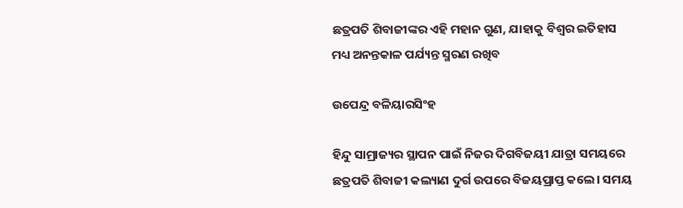ଛତ୍ରପତି ଶିବାଜୀଙ୍କର ଏହି ମହାନ ଗୁଣ, ଯାହାକୁ ବିଶ୍ଵର ଇତିହାସ ମଧ୍ୟ ଅନନ୍ତକାଳ ପର୍ଯ୍ୟନ୍ତ ସ୍ମରଣ ରଖିବ

ଉପେନ୍ଦ୍ର ବଳିୟାରସିଂହ

ହିନ୍ଦୁ ସାମ୍ରାଜ୍ୟର ସ୍ଥାପନ ପାଇଁ ନିଜର ଦିଗବିଜୟୀ ଯାତ୍ରା ସମୟରେ ଛତ୍ରପତି ଶିବାଜୀ କଲ୍ୟାଣ ଦୁର୍ଗ ଉପରେ ବିଜୟପ୍ରାପ୍ତ କଲେ। ସମୟ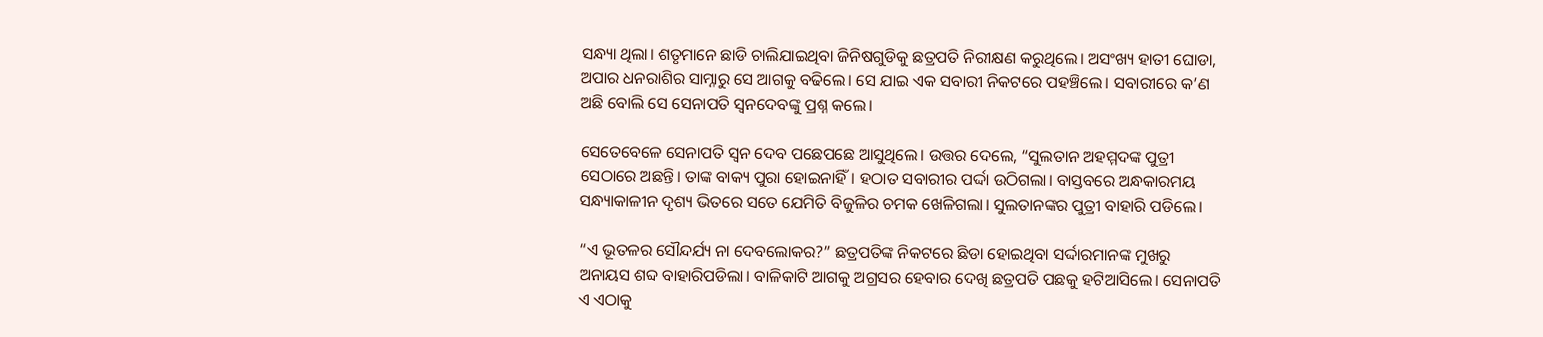ସନ୍ଧ୍ୟା ଥିଲା। ଶତୃମାନେ ଛାଡି ଚାଲିଯାଇଥିବା ଜିନିଷଗୁଡିକୁ ଛତ୍ରପତି ନିରୀକ୍ଷଣ କରୁଥିଲେ। ଅସଂଖ୍ୟ ହାତୀ ଘୋଡା, ଅପାର ଧନରାଶିର ସାମ୍ନାରୁ ସେ ଆଗକୁ ବଢିଲେ। ସେ ଯାଇ ଏକ ସବାରୀ ନିକଟରେ ପହଞ୍ଚିଲେ। ସବାରୀରେ କ’ଣ ଅଛି ବୋଲି ସେ ସେନାପତି ସ୍ଵନଦେବଙ୍କୁ ପ୍ରଶ୍ନ କଲେ।

ସେତେବେଳେ ସେନାପତି ସ୍ଵନ ଦେବ ପଛେପଛେ ଆସୁଥିଲେ। ଉତ୍ତର ଦେଲେ, “ସୁଲତାନ ଅହମ୍ମଦଙ୍କ ପୁତ୍ରୀ ସେଠାରେ ଅଛନ୍ତି। ତାଙ୍କ ବାକ୍ୟ ପୁରା ହୋଇନାହିଁ। ହଠାତ ସବାରୀର ପର୍ଦ୍ଦା ଉଠିଗଲା। ବାସ୍ତବରେ ଅନ୍ଧକାରମୟ ସନ୍ଧ୍ୟାକାଳୀନ ଦୃଶ୍ୟ ଭିତରେ ସତେ ଯେମିତି ବିଜୁଳିର ଚମକ ଖେଳିଗଲା। ସୁଲତାନଙ୍କର ପୁତ୍ରୀ ବାହାରି ପଡିଲେ।

“ଏ ଭୂତଳର ସୌନ୍ଦର୍ଯ୍ୟ ନା ଦେବଲୋକର?” ଛତ୍ରପତିଙ୍କ ନିକଟରେ ଛିଡା ହୋଇଥିବା ସର୍ଦ୍ଦାରମାନଙ୍କ ମୁଖରୁ ଅନାୟସ ଶବ୍ଦ ବାହାରିପଡିଲା। ବାଳିକାଟି ଆଗକୁ ଅଗ୍ରସର ହେବାର ଦେଖି ଛତ୍ରପତି ପଛକୁ ହଟିଆସିଲେ। ସେନାପତି ଏ ଏଠାକୁ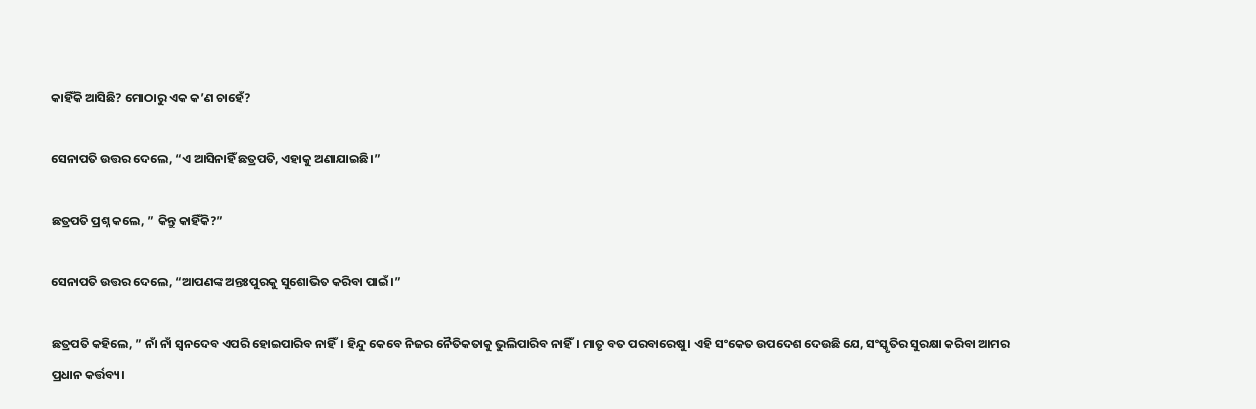କାହିଁକି ଆସିଛି? ମୋଠାରୁ ଏକ କ’ଣ ଚାହେଁ?

ସେନାପତି ଉତ୍ତର ଦେଲେ, “ଏ ଆସିନାହିଁ ଛତ୍ରପତି, ଏହାକୁ ଅଣାଯାଇଛି।”

ଛତ୍ରପତି ପ୍ରଶ୍ନ କଲେ, ” କିନ୍ତୁ କାହିଁକି?”

ସେନାପତି ଉତ୍ତର ଦେଲେ, “ଆପଣଙ୍କ ଅନ୍ତଃପୁରକୁ ସୁଶୋଭିତ କରିବା ପାଇଁ।”

ଛତ୍ରପତି କହିଲେ, ” ନାଁ ନାଁ ସ୍ଵନଦେବ ଏପରି ହୋଇପାରିବ ନାହିଁ। ହିନ୍ଦୁ କେବେ ନିଜର ନୈତିକତାକୁ ଭୁଲିପାରିବ ନାହିଁ। ମାତୃ ବତ ପରବାରେଷୁ। ଏହି ସଂକେତ ଉପଦେଶ ଦେଉଛି ଯେ, ସଂସ୍କୃତିର ସୁରକ୍ଷା କରିବା ଆମର ପ୍ରଧାନ କର୍ତ୍ତବ୍ୟ।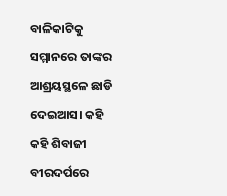ବାଳିକାଟିକୁ ସମ୍ମାନରେ ତାଙ୍କର ଆଶ୍ରୟସ୍ଥଳେ ଛାଡି ଦେଇଆସ। କହି କହି ଶିବାଜୀ ବୀରଦର୍ପରେ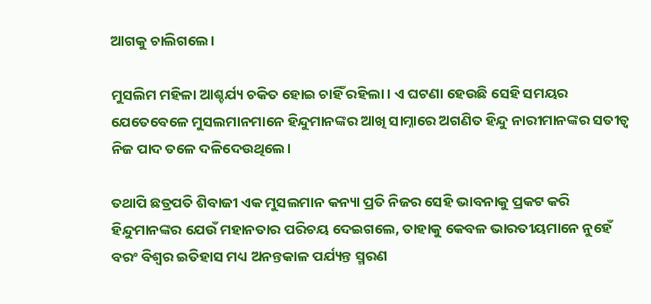ଆଗକୁ ଚାଲିଗଲେ।

ମୁସଲିମ ମହିଳା ଆଶ୍ଚର୍ଯ୍ୟ ଚକିତ ହୋଇ ଚାହିଁ ରହିଲା। ଏ ଘଟଣା ହେଉଛି ସେହି ସମୟର ଯେତେବେଳେ ମୁସଲମାନମାନେ ହିନ୍ଦୁମାନଙ୍କର ଆଖି ସାମ୍ନାରେ ଅଗଣିତ ହିନ୍ଦୁ ନାରୀମାନଙ୍କର ସତୀତ୍ଵ ନିଜ ପାଦ ତଳେ ଦଳିଦେଉଥିଲେ।

ତଥାପି ଛତ୍ରପତି ଶିବାଜୀ ଏକ ମୁସଲମାନ କନ୍ୟା ପ୍ରତି ନିଜର ସେହି ଭାବନାକୁ ପ୍ରକଟ କରି ହିନ୍ଦୁମାନଙ୍କର ଯେଉଁ ମହାନତାର ପରିଚୟ ଦେଇଗଲେ, ତାହାକୁ କେବଳ ଭାରତୀୟମାନେ ନୁହେଁ ବରଂ ବିଶ୍ଵର ଇତିହାସ ମଧ୍ୟ ଅନନ୍ତକାଳ ପର୍ଯ୍ୟନ୍ତ ସ୍ମରଣ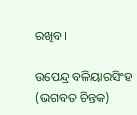ରଖିବ।

ଉପେନ୍ଦ୍ର ବଳିୟାରସିଂହ (ଭଗବତ ଚିନ୍ତକ)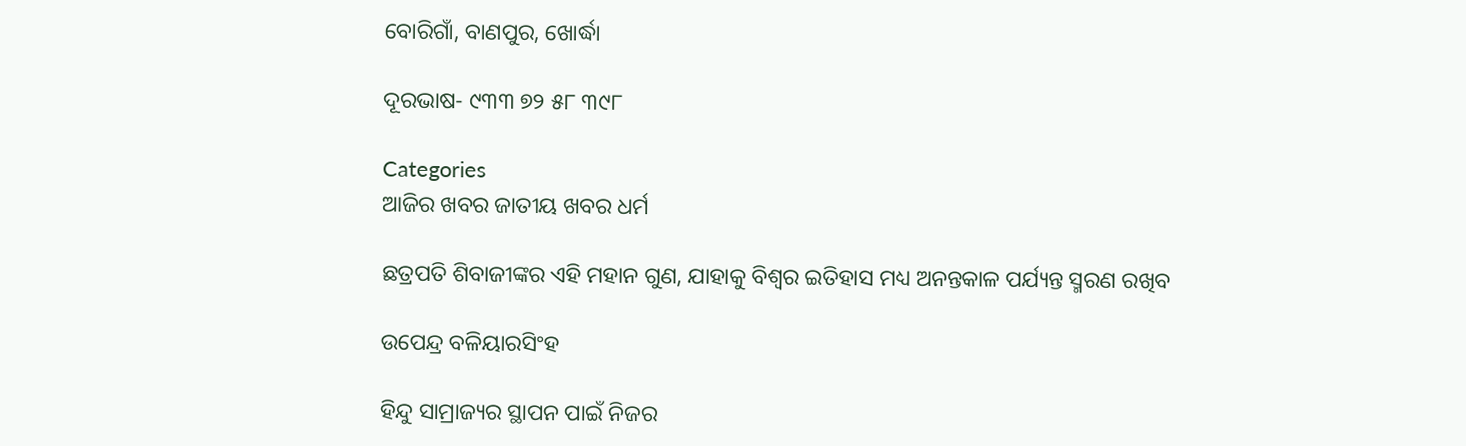ବୋରିଗାଁ, ବାଣପୁର, ଖୋର୍ଦ୍ଧା

ଦୂରଭାଷ- ୯୩୩ ୭୨ ୫୮ ୩୯୮

Categories
ଆଜିର ଖବର ଜାତୀୟ ଖବର ଧର୍ମ

ଛତ୍ରପତି ଶିବାଜୀଙ୍କର ଏହି ମହାନ ଗୁଣ, ଯାହାକୁ ବିଶ୍ଵର ଇତିହାସ ମଧ୍ୟ ଅନନ୍ତକାଳ ପର୍ଯ୍ୟନ୍ତ ସ୍ମରଣ ରଖିବ

ଉପେନ୍ଦ୍ର ବଳିୟାରସିଂହ

ହିନ୍ଦୁ ସାମ୍ରାଜ୍ୟର ସ୍ଥାପନ ପାଇଁ ନିଜର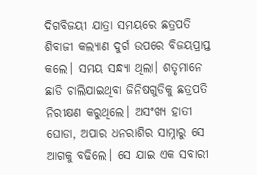ଦିଗବିଜୟୀ ଯାତ୍ରା ସମୟରେ ଛତ୍ରପତି ଶିବାଜୀ କଲ୍ୟାଣ ଦୁର୍ଗ ଉପରେ ବିଜୟପ୍ରାପ୍ତ କଲେ। ସମୟ ସନ୍ଧ୍ୟା ଥିଲା। ଶତୃମାନେ ଛାଡି ଚାଲିଯାଇଥିବା ଜିନିଷଗୁଡିକୁ ଛତ୍ରପତି ନିରୀକ୍ଷଣ କରୁଥିଲେ। ଅସଂଖ୍ୟ ହାତୀ ଘୋଡା, ଅପାର ଧନରାଶିର ସାମ୍ନାରୁ ସେ ଆଗକୁ ବଢିଲେ। ସେ ଯାଇ ଏକ ସବାରୀ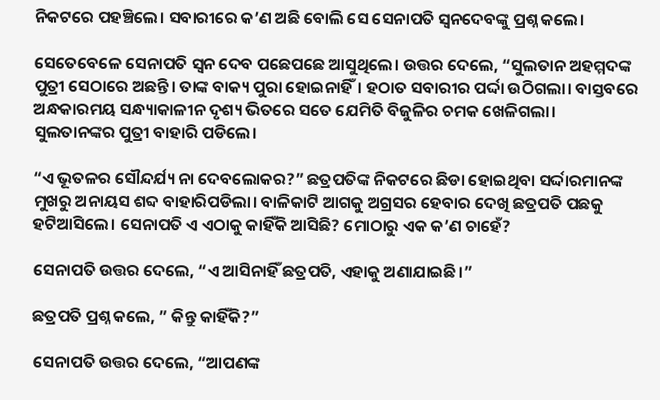ନିକଟରେ ପହଞ୍ଚିଲେ। ସବାରୀରେ କ’ଣ ଅଛି ବୋଲି ସେ ସେନାପତି ସ୍ଵନଦେବଙ୍କୁ ପ୍ରଶ୍ନ କଲେ।

ସେତେବେଳେ ସେନାପତି ସ୍ଵନ ଦେବ ପଛେପଛେ ଆସୁଥିଲେ। ଉତ୍ତର ଦେଲେ, “ସୁଲତାନ ଅହମ୍ମଦଙ୍କ ପୁତ୍ରୀ ସେଠାରେ ଅଛନ୍ତି। ତାଙ୍କ ବାକ୍ୟ ପୁରା ହୋଇନାହିଁ। ହଠାତ ସବାରୀର ପର୍ଦ୍ଦା ଉଠିଗଲା। ବାସ୍ତବରେ ଅନ୍ଧକାରମୟ ସନ୍ଧ୍ୟାକାଳୀନ ଦୃଶ୍ୟ ଭିତରେ ସତେ ଯେମିତି ବିଜୁଳିର ଚମକ ଖେଳିଗଲା। ସୁଲତାନଙ୍କର ପୁତ୍ରୀ ବାହାରି ପଡିଲେ।

“ଏ ଭୂତଳର ସୌନ୍ଦର୍ଯ୍ୟ ନା ଦେବଲୋକର?” ଛତ୍ରପତିଙ୍କ ନିକଟରେ ଛିଡା ହୋଇଥିବା ସର୍ଦ୍ଦାରମାନଙ୍କ ମୁଖରୁ ଅନାୟସ ଶବ୍ଦ ବାହାରିପଡିଲା। ବାଳିକାଟି ଆଗକୁ ଅଗ୍ରସର ହେବାର ଦେଖି ଛତ୍ରପତି ପଛକୁ ହଟିଆସିଲେ। ସେନାପତି ଏ ଏଠାକୁ କାହିଁକି ଆସିଛି? ମୋଠାରୁ ଏକ କ’ଣ ଚାହେଁ?

ସେନାପତି ଉତ୍ତର ଦେଲେ, “ଏ ଆସିନାହିଁ ଛତ୍ରପତି, ଏହାକୁ ଅଣାଯାଇଛି।”

ଛତ୍ରପତି ପ୍ରଶ୍ନ କଲେ, ” କିନ୍ତୁ କାହିଁକି?”

ସେନାପତି ଉତ୍ତର ଦେଲେ, “ଆପଣଙ୍କ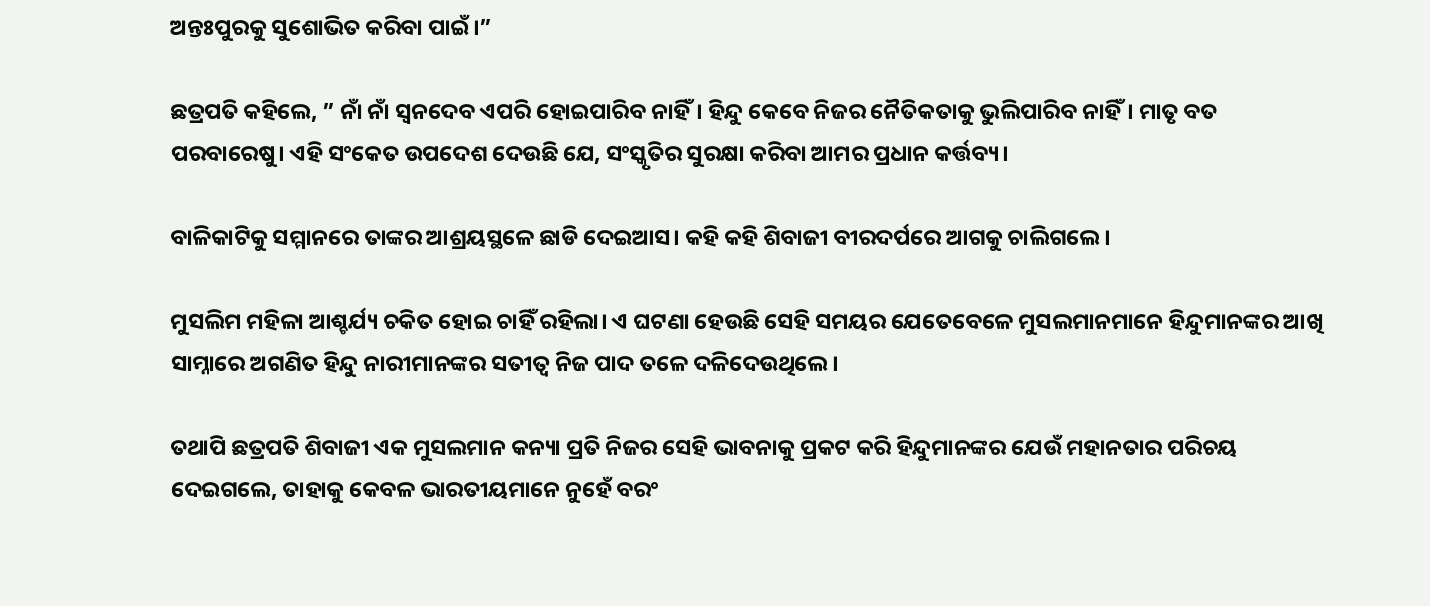ଅନ୍ତଃପୁରକୁ ସୁଶୋଭିତ କରିବା ପାଇଁ।”

ଛତ୍ରପତି କହିଲେ, ” ନାଁ ନାଁ ସ୍ଵନଦେବ ଏପରି ହୋଇପାରିବ ନାହିଁ। ହିନ୍ଦୁ କେବେ ନିଜର ନୈତିକତାକୁ ଭୁଲିପାରିବ ନାହିଁ। ମାତୃ ବତ ପରବାରେଷୁ। ଏହି ସଂକେତ ଉପଦେଶ ଦେଉଛି ଯେ, ସଂସ୍କୃତିର ସୁରକ୍ଷା କରିବା ଆମର ପ୍ରଧାନ କର୍ତ୍ତବ୍ୟ।

ବାଳିକାଟିକୁ ସମ୍ମାନରେ ତାଙ୍କର ଆଶ୍ରୟସ୍ଥଳେ ଛାଡି ଦେଇଆସ। କହି କହି ଶିବାଜୀ ବୀରଦର୍ପରେ ଆଗକୁ ଚାଲିଗଲେ।

ମୁସଲିମ ମହିଳା ଆଶ୍ଚର୍ଯ୍ୟ ଚକିତ ହୋଇ ଚାହିଁ ରହିଲା। ଏ ଘଟଣା ହେଉଛି ସେହି ସମୟର ଯେତେବେଳେ ମୁସଲମାନମାନେ ହିନ୍ଦୁମାନଙ୍କର ଆଖି ସାମ୍ନାରେ ଅଗଣିତ ହିନ୍ଦୁ ନାରୀମାନଙ୍କର ସତୀତ୍ଵ ନିଜ ପାଦ ତଳେ ଦଳିଦେଉଥିଲେ।

ତଥାପି ଛତ୍ରପତି ଶିବାଜୀ ଏକ ମୁସଲମାନ କନ୍ୟା ପ୍ରତି ନିଜର ସେହି ଭାବନାକୁ ପ୍ରକଟ କରି ହିନ୍ଦୁମାନଙ୍କର ଯେଉଁ ମହାନତାର ପରିଚୟ ଦେଇଗଲେ, ତାହାକୁ କେବଳ ଭାରତୀୟମାନେ ନୁହେଁ ବରଂ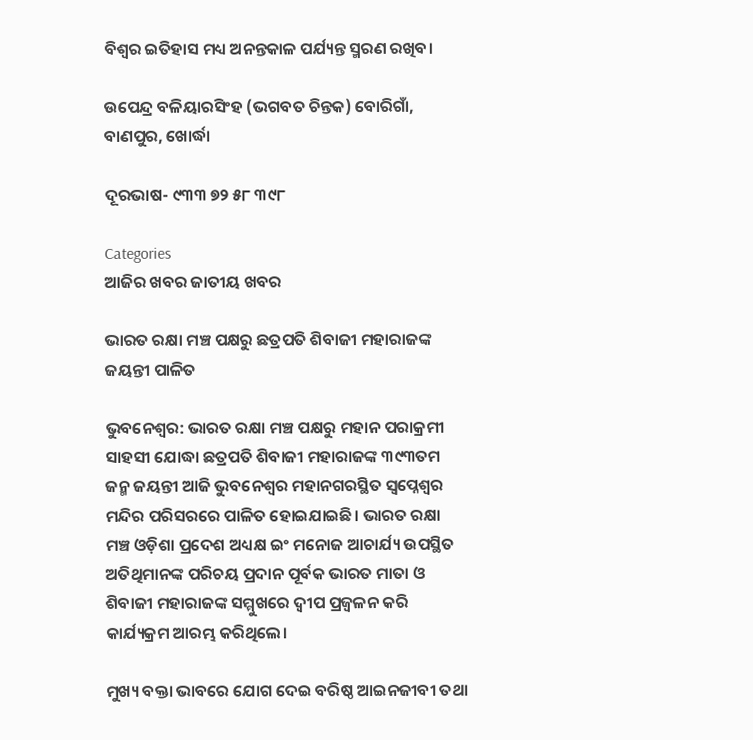ବିଶ୍ଵର ଇତିହାସ ମଧ୍ୟ ଅନନ୍ତକାଳ ପର୍ଯ୍ୟନ୍ତ ସ୍ମରଣ ରଖିବ।

ଉପେନ୍ଦ୍ର ବଳିୟାରସିଂହ (ଭଗବତ ଚିନ୍ତକ) ବୋରିଗାଁ, ବାଣପୁର, ଖୋର୍ଦ୍ଧା

ଦୂରଭାଷ- ୯୩୩ ୭୨ ୫୮ ୩୯୮

Categories
ଆଜିର ଖବର ଜାତୀୟ ଖବର

ଭାରତ ରକ୍ଷା ମଞ୍ଚ ପକ୍ଷରୁ ଛତ୍ରପତି ଶିବାଜୀ ମହାରାଜଙ୍କ ଜୟନ୍ତୀ ପାଳିତ

ଭୁବନେଶ୍ୱର: ଭାରତ ରକ୍ଷା ମଞ୍ଚ ପକ୍ଷରୁ ମହାନ ପରାକ୍ରମୀ ସାହସୀ ଯୋଦ୍ଧା ଛତ୍ରପତି ଶିବାଜୀ ମହାରାଜଙ୍କ ୩୯୩ତମ ଜନ୍ମ ଜୟନ୍ତୀ ଆଜି ଭୁବନେଶ୍ୱର ମହାନଗରସ୍ଥିତ ସ୍ବପ୍ନେଶ୍ବର ମନ୍ଦିର ପରିସରରେ ପାଳିତ ହୋଇଯାଇଛି। ଭାରତ ରକ୍ଷା ମଞ୍ଚ ଓଡ଼ିଶା ପ୍ରଦେଶ ଅଧ୍ୟକ୍ଷ ଇଂ ମନୋଜ ଆଚାର୍ଯ୍ୟ ଉପସ୍ଥିତ ଅତିଥିମାନଙ୍କ ପରିଚୟ ପ୍ରଦାନ ପୂର୍ବକ ଭାରତ ମାତା ଓ ଶିବାଜୀ ମହାରାଜଙ୍କ ସମ୍ମୁଖରେ ଦ୍ୱୀପ ପ୍ରଜ୍ବଳନ କରି କାର୍ଯ୍ୟକ୍ରମ ଆରମ୍ଭ କରିଥିଲେ।

ମୁଖ୍ୟ ବକ୍ତା ଭାବରେ ଯୋଗ ଦେଇ ବରିଷ୍ଠ ଆଇନଜୀବୀ ତଥା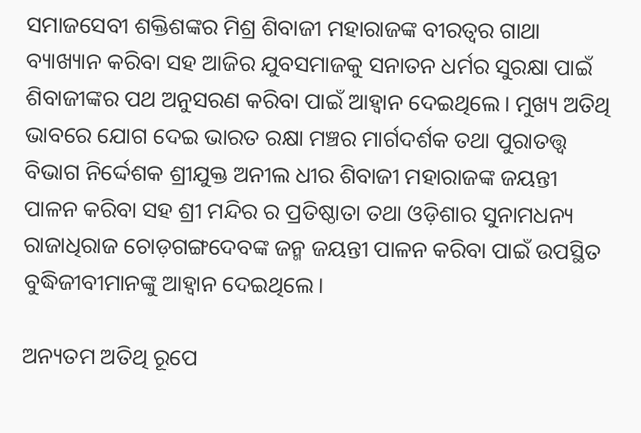ସମାଜସେବୀ ଶକ୍ତିଶଙ୍କର ମିଶ୍ର ଶିବାଜୀ ମହାରାଜଙ୍କ ବୀରତ୍ବର ଗାଥା ବ୍ୟାଖ୍ୟାନ କରିବା ସହ ଆଜିର ଯୁବସମାଜକୁ ସନାତନ ଧର୍ମର ସୁରକ୍ଷା ପାଇଁ ଶିବାଜୀଙ୍କର ପଥ ଅନୁସରଣ କରିବା ପାଇଁ ଆହ୍ୱାନ ଦେଇଥିଲେ। ମୁଖ୍ୟ ଅତିଥି ଭାବରେ ଯୋଗ ଦେଇ ଭାରତ ରକ୍ଷା ମଞ୍ଚର ମାର୍ଗଦର୍ଶକ ତଥା ପୁରାତତ୍ତ୍ୱ ବିଭାଗ ନିର୍ଦ୍ଦେଶକ ଶ୍ରୀଯୁକ୍ତ ଅନୀଲ ଧୀର ଶିବାଜୀ ମହାରାଜଙ୍କ ଜୟନ୍ତୀ ପାଳନ କରିବା ସହ ଶ୍ରୀ ମନ୍ଦିର ର ପ୍ରତିଷ୍ଠାତା ତଥା ଓଡ଼ିଶାର ସୁନାମଧନ୍ୟ ରାଜାଧିରାଜ ଚୋଡ଼ଗଙ୍ଗଦେବଙ୍କ ଜନ୍ମ ଜୟନ୍ତୀ ପାଳନ କରିବା ପାଇଁ ଉପସ୍ଥିତ ବୁଦ୍ଧିଜୀବୀମାନଙ୍କୁ ଆହ୍ୱାନ ଦେଇଥିଲେ।

ଅନ୍ୟତମ ଅତିଥି ରୂପେ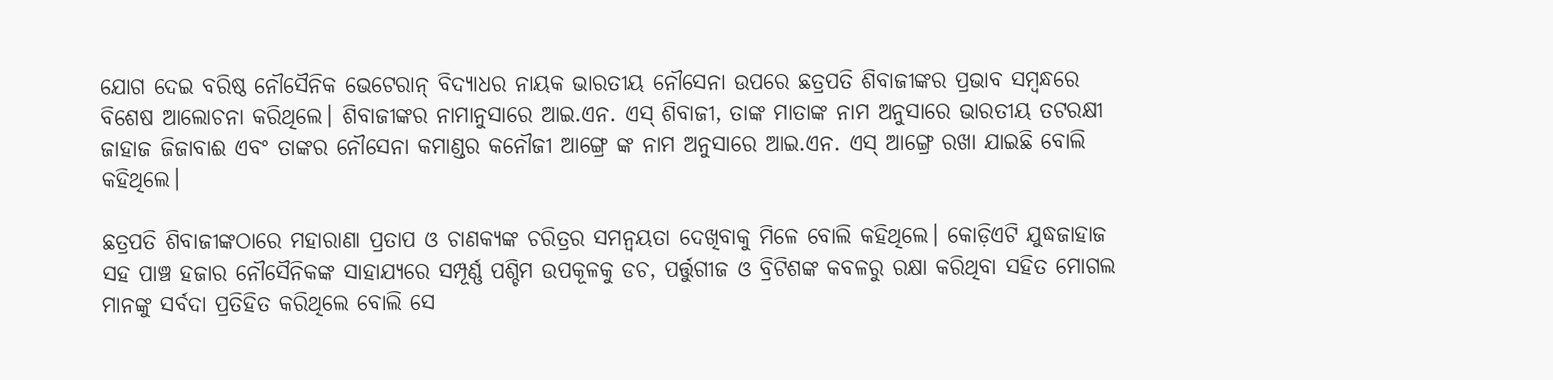ଯୋଗ ଦେଇ ବରିଷ୍ଠ ନୌସୈନିକ ଭେଟେରାନ୍ ବିଦ୍ୟାଧର ନାୟକ ଭାରତୀୟ ନୌସେନା ଉପରେ ଛତ୍ରପତି ଶିବାଜୀଙ୍କର ପ୍ରଭାବ ସମ୍ବନ୍ଧରେ ବିଶେଷ ଆଲୋଚନା କରିଥିଲେ। ଶିବାଜୀଙ୍କର ନାମାନୁସାରେ ଆଇ.ଏନ. ଏସ୍ ଶିବାଜୀ, ତାଙ୍କ ମାତାଙ୍କ ନାମ ଅନୁସାରେ ଭାରତୀୟ ତଟରକ୍ଷୀ ଜାହାଜ ଜିଜାବାଈ ଏବଂ ତାଙ୍କର ନୌସେନା କମାଣ୍ଡର କନୌଜୀ ଆଙ୍ଗ୍ରେ ଙ୍କ ନାମ ଅନୁସାରେ ଆଇ.ଏନ. ଏସ୍ ଆଙ୍ଗ୍ରେ ରଖା ଯାଇଛି ବୋଲି କହିଥିଲେ।

ଛତ୍ରପତି ଶିବାଜୀଙ୍କଠାରେ ମହାରାଣା ପ୍ରତାପ ଓ ଚାଣକ୍ୟଙ୍କ ଚରିତ୍ରର ସମନ୍ୱୟତା ଦେଖିବାକୁ ମିଳେ ବୋଲି କହିଥିଲେ। କୋଡ଼ିଏଟି ଯୁଦ୍ଧଜାହାଜ ସହ ପାଞ୍ଚ ହଜାର ନୌସୈନିକଙ୍କ ସାହାଯ୍ୟରେ ସମ୍ପୂର୍ଣ୍ଣ ପଶ୍ଚିମ ଉପକୂଳକୁ ଡଚ, ପର୍ତ୍ତୁଗୀଜ ଓ ବ୍ରିଟିଶଙ୍କ କବଳରୁ ରକ୍ଷା କରିଥିବା ସହିତ ମୋଗଲ ମାନଙ୍କୁ ସର୍ବଦା ପ୍ରତିହିତ କରିଥିଲେ ବୋଲି ସେ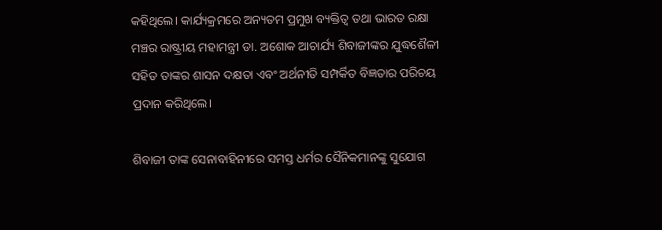କହିଥିଲେ। କାର୍ଯ୍ୟକ୍ରମରେ ଅନ୍ୟତମ ପ୍ରମୁଖ ବ୍ୟକ୍ତିତ୍ୱ ତଥା ଭାରତ ରକ୍ଷା ମଞ୍ଚର ରାଷ୍ଟ୍ରୀୟ ମହାମନ୍ତ୍ରୀ ଡା. ଅଶୋକ ଆଚାର୍ଯ୍ୟ ଶିବାଜୀଙ୍କର ଯୁଦ୍ଧଶୈଳୀ ସହିତ ତାଙ୍କର ଶାସନ ଦକ୍ଷତା ଏବଂ ଅର୍ଥନୀତି ସମ୍ପର୍କିତ ବିଜ୍ଞତାର ପରିଚୟ ପ୍ରଦାନ କରିଥିଲେ।

ଶିବାଜୀ ତାଙ୍କ ସେନାବାହିନୀରେ ସମସ୍ତ ଧର୍ମର ସୈନିକମାନଙ୍କୁ ସୁଯୋଗ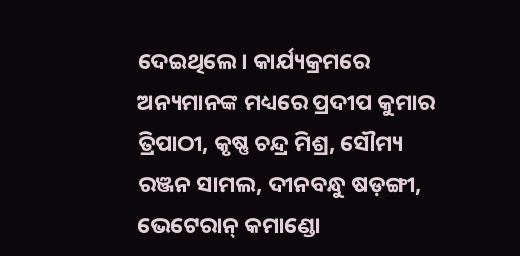ଦେଇଥିଲେ। କାର୍ଯ୍ୟକ୍ରମରେ ଅନ୍ୟମାନଙ୍କ ମଧ୍ୟରେ ପ୍ରଦୀପ କୁମାର ତ୍ରିପାଠୀ, କୃଷ୍ଣ ଚନ୍ଦ୍ର ମିଶ୍ର, ସୌମ୍ୟ ରଞ୍ଜନ ସାମଲ, ଦୀନବନ୍ଧୁ ଷଡ଼ଙ୍ଗୀ, ଭେଟେରାନ୍ କମାଣ୍ଡୋ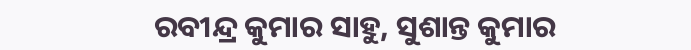ରବୀନ୍ଦ୍ର କୁମାର ସାହୁ, ସୁଶାନ୍ତ କୁମାର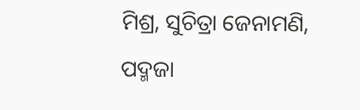ମିଶ୍ର, ସୁଚିତ୍ରା ଜେନାମଣି, ପଦ୍ମଜା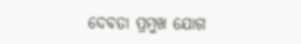ଦେବତା ପ୍ରମୁଖ ଯୋଗ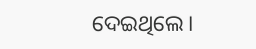ଦେଇଥିଲେ।